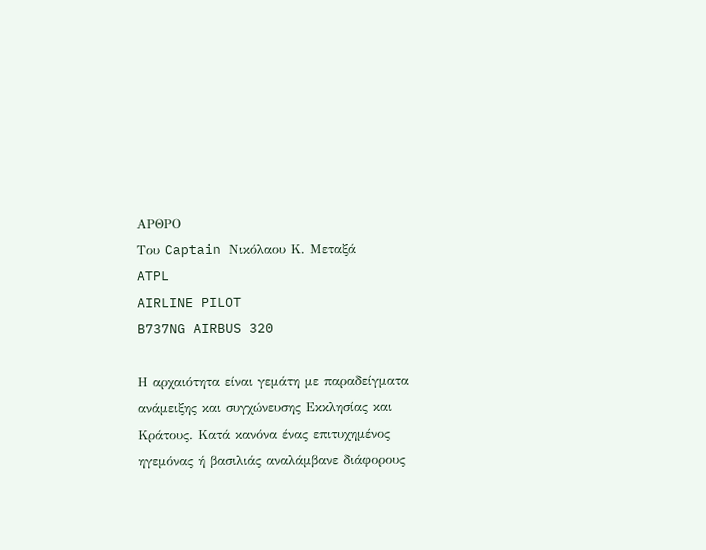ΑΡΘΡΟ
Του Captain Νικόλαου Κ. Μεταξά
ATPL
AIRLINE PILOT
B737NG AIRBUS 320

Η αρχαιότητα είναι γεμάτη με παραδείγματα ανάμειξης και συγχώνευσης Εκκλησίας και Κράτους. Κατά κανόνα ένας επιτυχημένος ηγεμόνας ή βασιλιάς αναλάμβανε διάφορους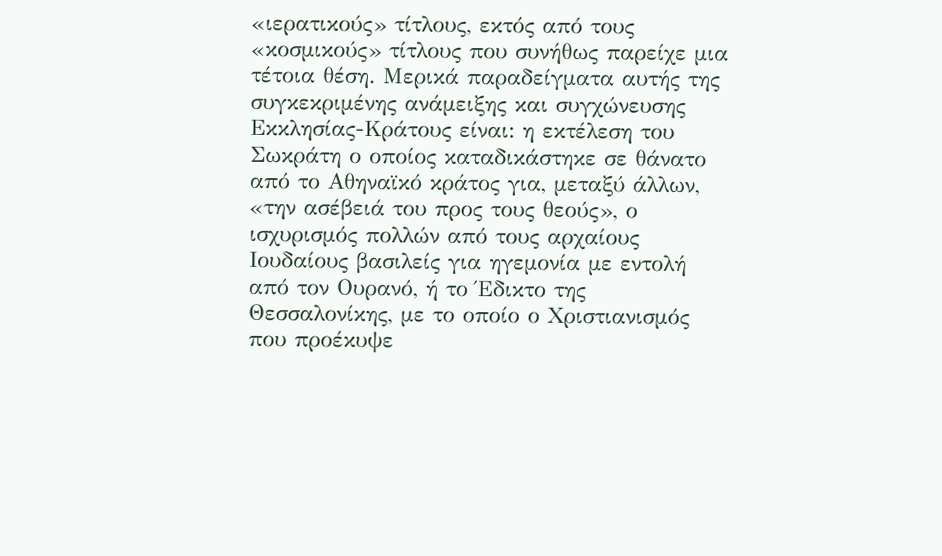«ιερατικούς» τίτλους, εκτός από τους «κοσμικούς» τίτλους που συνήθως παρείχε μια τέτοια θέση. Μερικά παραδείγματα αυτής της συγκεκριμένης ανάμειξης και συγχώνευσης Εκκλησίας-Κράτους είναι: η εκτέλεση του Σωκράτη ο οποίος καταδικάστηκε σε θάνατο από το Αθηναϊκό κράτος για, μεταξύ άλλων, «την ασέβειά του προς τους θεούς», ο ισχυρισμός πολλών από τους αρχαίους Ιουδαίους βασιλείς για ηγεμονία με εντολή από τον Ουρανό, ή το Έδικτο της Θεσσαλονίκης, με το οποίο ο Χριστιανισμός που προέκυψε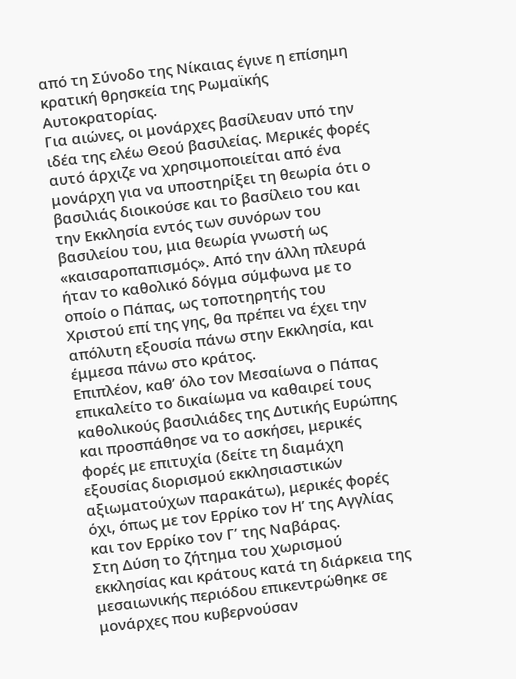από τη Σύνοδο της Νίκαιας έγινε η επίσημη κρατική θρησκεία της Ρωμαϊκής Αυτοκρατορίας.
Για αιώνες, οι μονάρχες βασίλευαν υπό την ιδέα της ελέω Θεού βασιλείας. Μερικές φορές αυτό άρχιζε να χρησιμοποιείται από ένα μονάρχη για να υποστηρίξει τη θεωρία ότι ο βασιλιάς διοικούσε και το βασίλειο του και την Εκκλησία εντός των συνόρων του βασιλείου του, μια θεωρία γνωστή ως «καισαροπαπισμός». Από την άλλη πλευρά ήταν το καθολικό δόγμα σύμφωνα με το οποίο ο Πάπας, ως τοποτηρητής του Χριστού επί της γης, θα πρέπει να έχει την απόλυτη εξουσία πάνω στην Εκκλησία, και έμμεσα πάνω στο κράτος.
Επιπλέον, καθ’ όλο τον Μεσαίωνα ο Πάπας επικαλείτο το δικαίωμα να καθαιρεί τους καθολικούς βασιλιάδες της Δυτικής Ευρώπης και προσπάθησε να το ασκήσει, μερικές φορές με επιτυχία (δείτε τη διαμάχη εξουσίας διορισμού εκκλησιαστικών αξιωματούχων παρακάτω), μερικές φορές όχι, όπως με τον Ερρίκο τον Η’ της Αγγλίας και τον Ερρίκο τον Γ’ της Ναβάρας.
Στη Δύση το ζήτημα του χωρισμού εκκλησίας και κράτους κατά τη διάρκεια της μεσαιωνικής περιόδου επικεντρώθηκε σε μονάρχες που κυβερνούσαν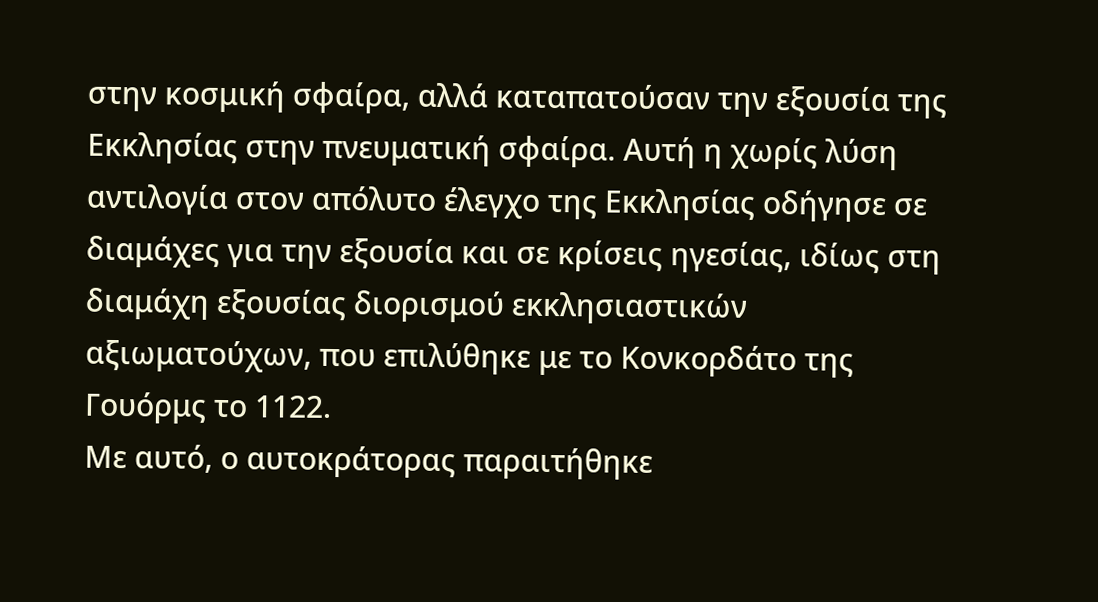στην κοσμική σφαίρα, αλλά καταπατούσαν την εξουσία της Εκκλησίας στην πνευματική σφαίρα. Αυτή η χωρίς λύση αντιλογία στον απόλυτο έλεγχο της Εκκλησίας οδήγησε σε διαμάχες για την εξουσία και σε κρίσεις ηγεσίας, ιδίως στη διαμάχη εξουσίας διορισμού εκκλησιαστικών αξιωματούχων, που επιλύθηκε με το Κονκορδάτο της Γουόρμς το 1122.
Με αυτό, ο αυτοκράτορας παραιτήθηκε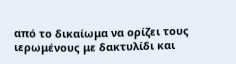από το δικαίωμα να ορίζει τους ιερωμένους με δακτυλίδι και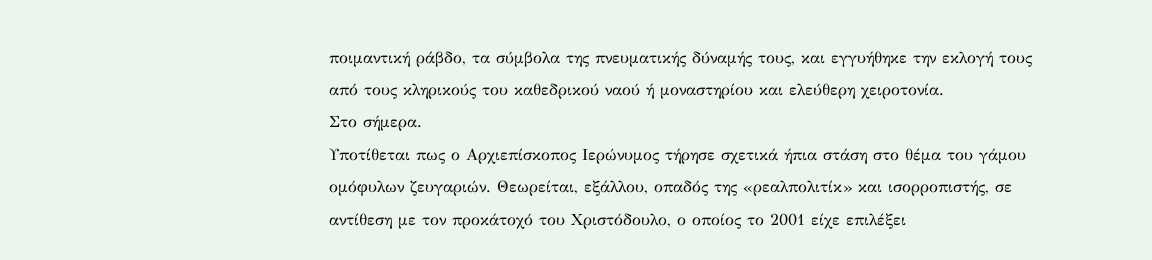ποιμαντική ράβδο, τα σύμβολα της πνευματικής δύναμής τους, και εγγυήθηκε την εκλογή τους από τους κληρικούς του καθεδρικού ναού ή μοναστηρίου και ελεύθερη χειροτονία.
Στο σήμερα.
Υποτίθεται πως ο Αρχιεπίσκοπος Ιερώνυμος τήρησε σχετικά ήπια στάση στο θέμα του γάμου ομόφυλων ζευγαριών. Θεωρείται, εξάλλου, οπαδός της «ρεαλπολιτίκ» και ισορροπιστής, σε αντίθεση με τον προκάτοχό του Χριστόδουλο, ο οποίος το 2001 είχε επιλέξει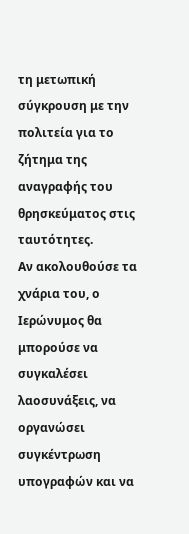τη μετωπική σύγκρουση με την πολιτεία για το ζήτημα της αναγραφής του θρησκεύματος στις ταυτότητες.
Αν ακολουθούσε τα χνάρια του, ο Ιερώνυμος θα μπορούσε να συγκαλέσει λαοσυνάξεις, να οργανώσει συγκέντρωση υπογραφών και να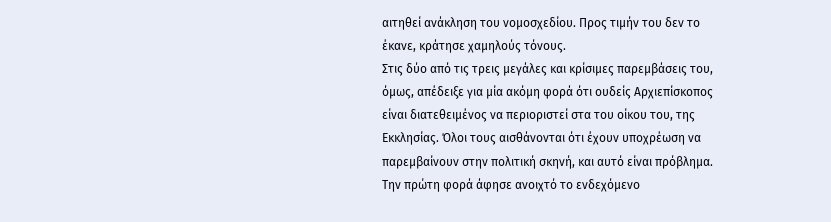αιτηθεί ανάκληση του νομοσχεδίου. Προς τιμήν του δεν το έκανε, κράτησε χαμηλούς τόνους.
Στις δύο από τις τρεις μεγάλες και κρίσιμες παρεμβάσεις του, όμως, απέδειξε για μία ακόμη φορά ότι ουδείς Αρχιεπίσκοπος είναι διατεθειμένος να περιοριστεί στα του οίκου του, της Εκκλησίας. Όλοι τους αισθάνονται ότι έχουν υποχρέωση να παρεμβαίνουν στην πολιτική σκηνή, και αυτό είναι πρόβλημα. Την πρώτη φορά άφησε ανοιχτό το ενδεχόμενο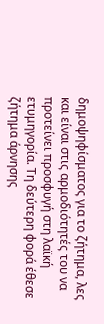δημοψηφίσματος για το ζήτημα, λες και είναι στις αρμοδιότητές του να προτείνει προσφυγή στη λαϊκή ετυμηγορία. Τη δεύτερη φορά έθεσε ζήτημα άρνησης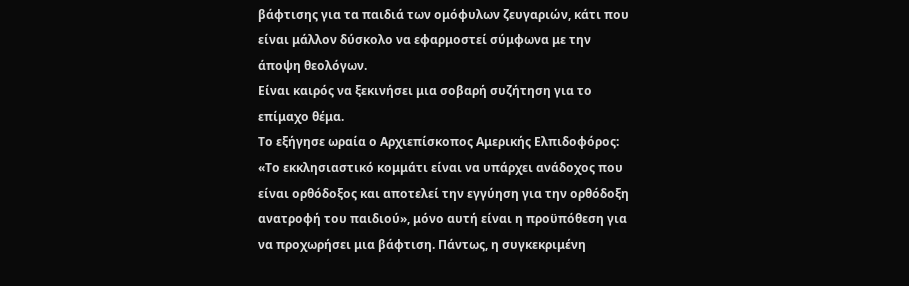βάφτισης για τα παιδιά των ομόφυλων ζευγαριών, κάτι που είναι μάλλον δύσκολο να εφαρμοστεί σύμφωνα με την άποψη θεολόγων.
Είναι καιρός να ξεκινήσει μια σοβαρή συζήτηση για το επίμαχο θέμα.
Το εξήγησε ωραία ο Αρχιεπίσκοπος Αμερικής Ελπιδοφόρος: «Το εκκλησιαστικό κομμάτι είναι να υπάρχει ανάδοχος που είναι ορθόδοξος και αποτελεί την εγγύηση για την ορθόδοξη ανατροφή του παιδιού», μόνο αυτή είναι η προϋπόθεση για να προχωρήσει μια βάφτιση. Πάντως, η συγκεκριμένη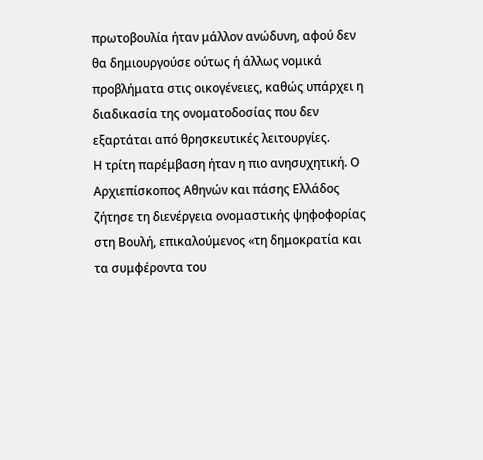πρωτοβουλία ήταν μάλλον ανώδυνη, αφού δεν θα δημιουργούσε ούτως ή άλλως νομικά προβλήματα στις οικογένειες, καθώς υπάρχει η διαδικασία της ονοματοδοσίας που δεν εξαρτάται από θρησκευτικές λειτουργίες.
Η τρίτη παρέμβαση ήταν η πιο ανησυχητική. Ο Αρχιεπίσκοπος Αθηνών και πάσης Ελλάδος ζήτησε τη διενέργεια ονομαστικής ψηφοφορίας στη Βουλή, επικαλούμενος «τη δημοκρατία και τα συμφέροντα του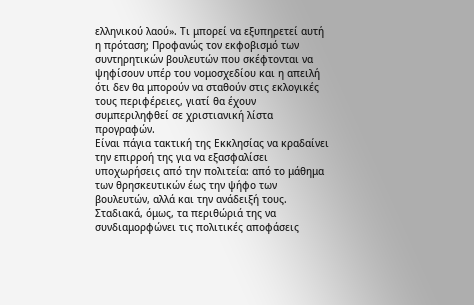ελληνικού λαού». Τι μπορεί να εξυπηρετεί αυτή η πρόταση; Προφανώς τον εκφοβισμό των συντηρητικών βουλευτών που σκέφτονται να ψηφίσουν υπέρ του νομοσχεδίου και η απειλή ότι δεν θα μπορούν να σταθούν στις εκλογικές τους περιφέρειες, γιατί θα έχουν συμπεριληφθεί σε χριστιανική λίστα προγραφών.
Είναι πάγια τακτική της Εκκλησίας να κραδαίνει την επιρροή της για να εξασφαλίσει υποχωρήσεις από την πολιτεία: από το μάθημα των θρησκευτικών έως την ψήφο των βουλευτών, αλλά και την ανάδειξή τους. Σταδιακά, όμως, τα περιθώριά της να συνδιαμορφώνει τις πολιτικές αποφάσεις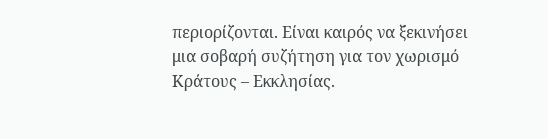περιορίζονται. Είναι καιρός να ξεκινήσει μια σοβαρή συζήτηση για τον χωρισμό Κράτους – Εκκλησίας.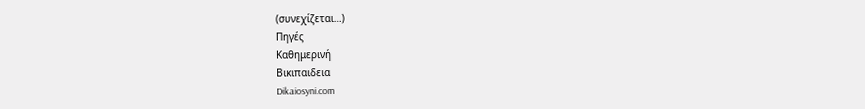(συνεχίζεται…)
Πηγές
Καθημερινή
Βικιπαιδεια
Dikaiosyni.com